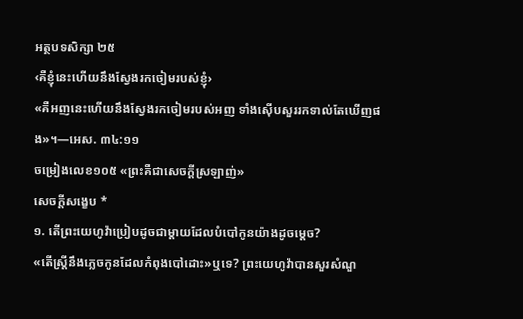អត្ថបទសិក្សា ២៥
‹គឺខ្ញុំនេះហើយនឹងស្វែងរកចៀមរបស់ខ្ញុំ›
«គឺអញនេះហើយនឹងស្វែងរកចៀមរបស់អញ ទាំងស៊ើបសួររកទាល់តែឃើញផង»។—អេស. ៣៤:១១
ចម្រៀងលេខ១០៥ «ព្រះគឺជាសេចក្ដីស្រឡាញ់»
សេចក្ដីសង្ខេប *
១. តើព្រះយេហូវ៉ាប្រៀបដូចជាម្ដាយដែលបំបៅកូនយ៉ាងដូចម្ដេច?
«តើស្ត្រីនឹងភ្លេចកូនដែលកំពុងបៅដោះ»ឬទេ? ព្រះយេហូវ៉ាបានសួរសំណួ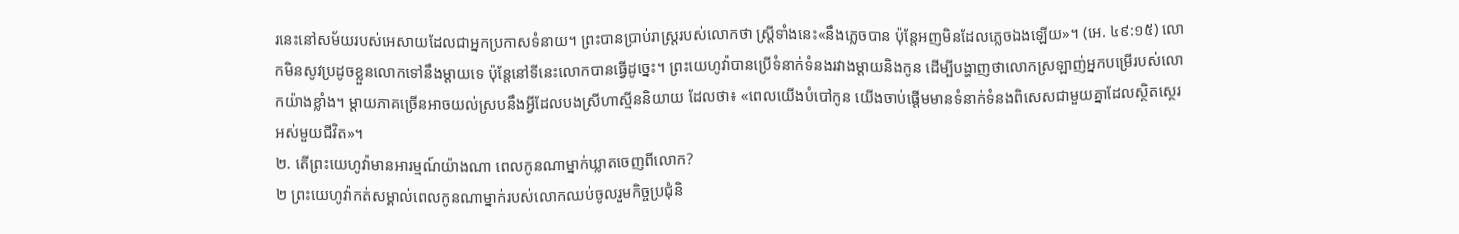រនេះនៅសម័យរបស់អេសាយដែលជាអ្នកប្រកាសទំនាយ។ ព្រះបានប្រាប់រាស្ត្ររបស់លោកថា ស្ត្រីទាំងនេះ«នឹងភ្លេចបាន ប៉ុន្តែអញមិនដែលភ្លេចឯងឡើយ»។ (អេ. ៤៩:១៥) លោកមិនសូវប្រដូចខ្លួនលោកទៅនឹងម្ដាយទេ ប៉ុន្តែនៅទីនេះលោកបានធ្វើដូច្នេះ។ ព្រះយេហូវ៉ាបានប្រើទំនាក់ទំនងរវាងម្ដាយនិងកូន ដើម្បីបង្ហាញថាលោកស្រឡាញ់អ្នកបម្រើរបស់លោកយ៉ាងខ្លាំង។ ម្ដាយភាគច្រើនអាចយល់ស្របនឹងអ្វីដែលបងស្រីហាស្មីននិយាយ ដែលថា៖ «ពេលយើងបំបៅកូន យើងចាប់ផ្ដើមមានទំនាក់ទំនងពិសេសជាមួយគ្នាដែលស្ថិតស្ថេរអស់មួយជីវិត»។
២. តើព្រះយេហូវ៉ាមានអារម្មណ៍យ៉ាងណា ពេលកូនណាម្នាក់ឃ្លាតចេញពីលោក?
២ ព្រះយេហូវ៉ាកត់សម្គាល់ពេលកូនណាម្នាក់របស់លោកឈប់ចូលរួមកិច្ចប្រជុំនិ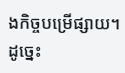ងកិច្ចបម្រើផ្សាយ។ ដូច្នេះ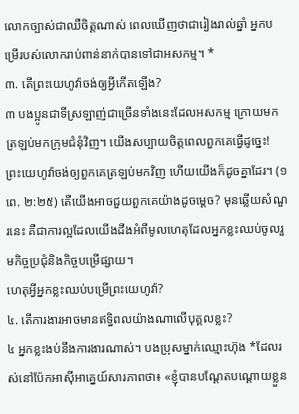លោកច្បាស់ជាឈឺចិត្តណាស់ ពេលឃើញថាជារៀងរាល់ឆ្នាំ អ្នកបម្រើរបស់លោករាប់ពាន់នាក់បានទៅជាអសកម្ម។ *
៣. តើព្រះយេហូវ៉ាចង់ឲ្យអ្វីកើតឡើង?
៣ បងប្អូនជាទីស្រឡាញ់ជាច្រើនទាំងនេះដែលអសកម្ម ក្រោយមកត្រឡប់មកក្រុមជំនុំវិញ។ យើងសប្បាយចិត្តពេលពួកគេធ្វើដូច្នេះ! ព្រះយេហូវ៉ាចង់ឲ្យពួកគេត្រឡប់មកវិញ ហើយយើងក៏ដូចគ្នាដែរ។ (១ពេ. ២:២៥) តើយើងអាចជួយពួកគេយ៉ាងដូចម្ដេច? មុនឆ្លើយសំណួរនេះ គឺជាការល្អដែលយើងដឹងអំពីមូលហេតុដែលអ្នកខ្លះឈប់ចូលរួមកិច្ចប្រជុំនិងកិច្ចបម្រើផ្សាយ។
ហេតុអ្វីអ្នកខ្លះឈប់បម្រើព្រះយេហូវ៉ា?
៤. តើការងារអាចមានឥទ្ធិពលយ៉ាងណាលើបុគ្គលខ្លះ?
៤ អ្នកខ្លះងប់នឹងការងារណាស់។ បងប្រុសម្នាក់ឈ្មោះហ៊ុង *ដែលរស់នៅប៉ែកអាស៊ីអាគ្នេយ៍សារភាពថា៖ «ខ្ញុំបានបណ្ដែតបណ្ដោយខ្លួន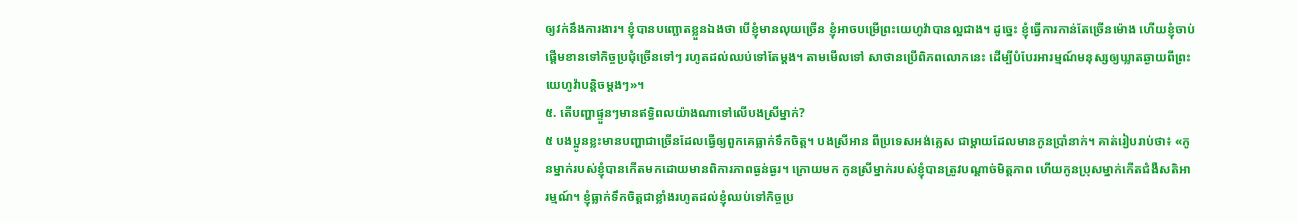ឲ្យវក់នឹងការងារ។ ខ្ញុំបានបញ្ឆោតខ្លួនឯងថា បើខ្ញុំមានលុយច្រើន ខ្ញុំអាចបម្រើព្រះយេហូវ៉ាបានល្អជាង។ ដូច្នេះ ខ្ញុំធ្វើការកាន់តែច្រើនម៉ោង ហើយខ្ញុំចាប់ផ្ដើមខានទៅកិច្ចប្រជុំច្រើនទៅៗ រហូតដល់ឈប់ទៅតែម្ដង។ តាមមើលទៅ សាថានប្រើពិភពលោកនេះ ដើម្បីបំបែរអារម្មណ៍មនុស្សឲ្យឃ្លាតឆ្ងាយពីព្រះយេហូវ៉ាបន្តិចម្ដងៗ»។
៥. តើបញ្ហាផ្ទួនៗមានឥទ្ធិពលយ៉ាងណាទៅលើបងស្រីម្នាក់?
៥ បងប្អូនខ្លះមានបញ្ហាជាច្រើនដែលធ្វើឲ្យពួកគេធ្លាក់ទឹកចិត្ត។ បងស្រីអាន ពីប្រទេសអង់គ្លេស ជាម្ដាយដែលមានកូនប្រាំនាក់។ គាត់រៀបរាប់ថា៖ «កូនម្នាក់របស់ខ្ញុំបានកើតមកដោយមានពិការភាពធ្ងន់ធ្ងរ។ ក្រោយមក កូនស្រីម្នាក់របស់ខ្ញុំបានត្រូវបណ្ដាច់មិត្តភាព ហើយកូនប្រុសម្នាក់កើតជំងឺសតិអារម្មណ៍។ ខ្ញុំធ្លាក់ទឹកចិត្តជាខ្លាំងរហូតដល់ខ្ញុំឈប់ទៅកិច្ចប្រ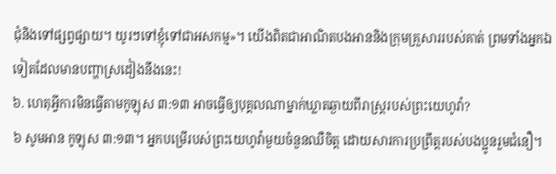ជុំនិងទៅផ្សព្វផ្សាយ។ យូរៗទៅខ្ញុំទៅជាអសកម្ម»។ យើងពិតជាអាណិតបងអាននិងក្រុមគ្រួសាររបស់គាត់ ព្រមទាំងអ្នកឯទៀតដែលមានបញ្ហាស្រដៀងនឹងនេះ!
៦. ហេតុអ្វីការមិនធ្វើតាមកូឡុស ៣:១៣ អាចធ្វើឲ្យបុគ្គលណាម្នាក់ឃ្លាតឆ្ងាយពីរាស្ត្ររបស់ព្រះយេហូវ៉ា?
៦ សូមអាន កូឡុស ៣:១៣។ អ្នកបម្រើរបស់ព្រះយេហូវ៉ាមួយចំនួនឈឺចិត្ត ដោយសារការប្រព្រឹត្តរបស់បងប្អូនរួមជំនឿ។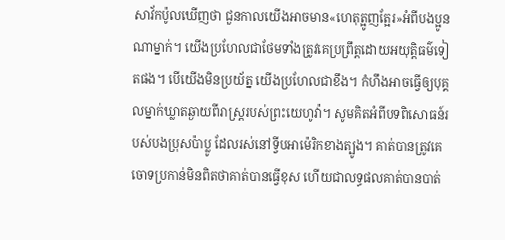សាវ័កប៉ូលឃើញថា ជួនកាលយើងអាចមាន«ហេតុត្អូញត្អែរ»អំពីបងប្អូនណាម្នាក់។ យើងប្រហែលជាថែមទាំងត្រូវគេប្រព្រឹត្តដោយអយុត្តិធម៌ទៀតផង។ បើយើងមិនប្រយ័ត្ន យើងប្រហែលជាខឹង។ កំហឹងអាចធ្វើឲ្យបុគ្គលម្នាក់ឃ្លាតឆ្ងាយពីរាស្ត្ររបស់ព្រះយេហូវ៉ា។ សូមគិតអំពីបទពិសោធន៍របស់បងប្រុសប៉ាប្លូ ដែលរស់នៅទ្វីបអាម៉េរិកខាងត្បូង។ គាត់បានត្រូវគេចោទប្រកាន់មិនពិតថាគាត់បានធ្វើខុស ហើយជាលទ្ធផលគាត់បានបាត់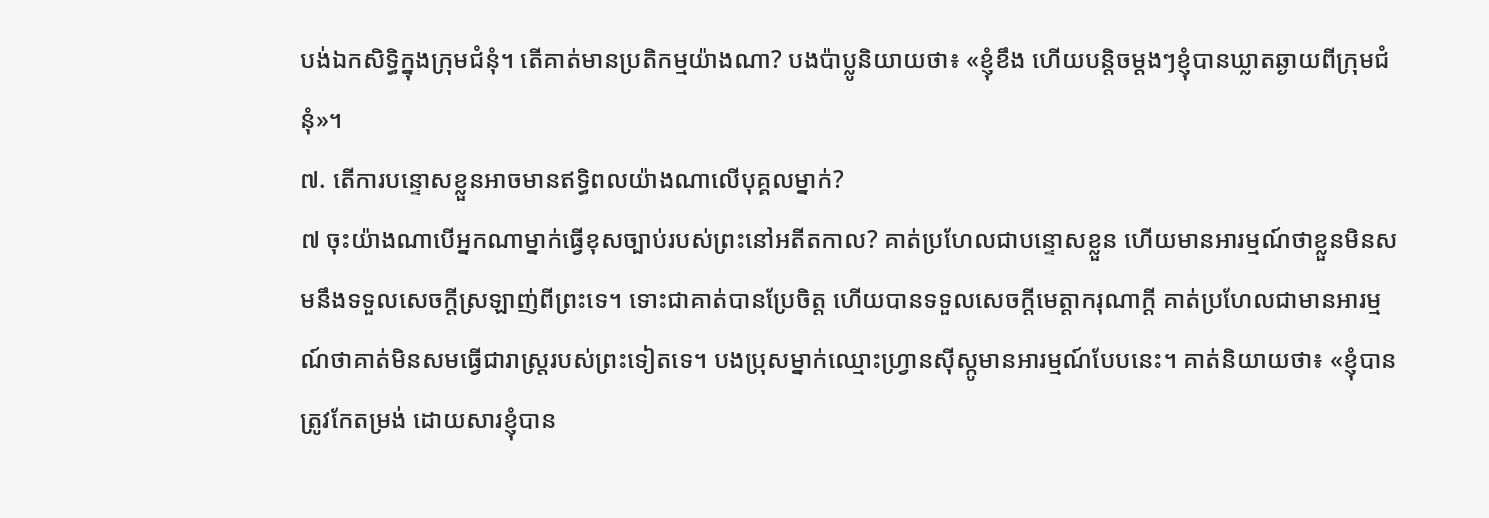បង់ឯកសិទ្ធិក្នុងក្រុមជំនុំ។ តើគាត់មានប្រតិកម្មយ៉ាងណា? បងប៉ាប្លូនិយាយថា៖ «ខ្ញុំខឹង ហើយបន្តិចម្ដងៗខ្ញុំបានឃ្លាតឆ្ងាយពីក្រុមជំនុំ»។
៧. តើការបន្ទោសខ្លួនអាចមានឥទ្ធិពលយ៉ាងណាលើបុគ្គលម្នាក់?
៧ ចុះយ៉ាងណាបើអ្នកណាម្នាក់ធ្វើខុសច្បាប់របស់ព្រះនៅអតីតកាល? គាត់ប្រហែលជាបន្ទោសខ្លួន ហើយមានអារម្មណ៍ថាខ្លួនមិនសមនឹងទទួលសេចក្ដីស្រឡាញ់ពីព្រះទេ។ ទោះជាគាត់បានប្រែចិត្ត ហើយបានទទួលសេចក្ដីមេត្តាករុណាក្ដី គាត់ប្រហែលជាមានអារម្មណ៍ថាគាត់មិនសមធ្វើជារាស្ត្ររបស់ព្រះទៀតទេ។ បងប្រុសម្នាក់ឈ្មោះហ្វ្រានស៊ីស្កូមានអារម្មណ៍បែបនេះ។ គាត់និយាយថា៖ «ខ្ញុំបានត្រូវកែតម្រង់ ដោយសារខ្ញុំបាន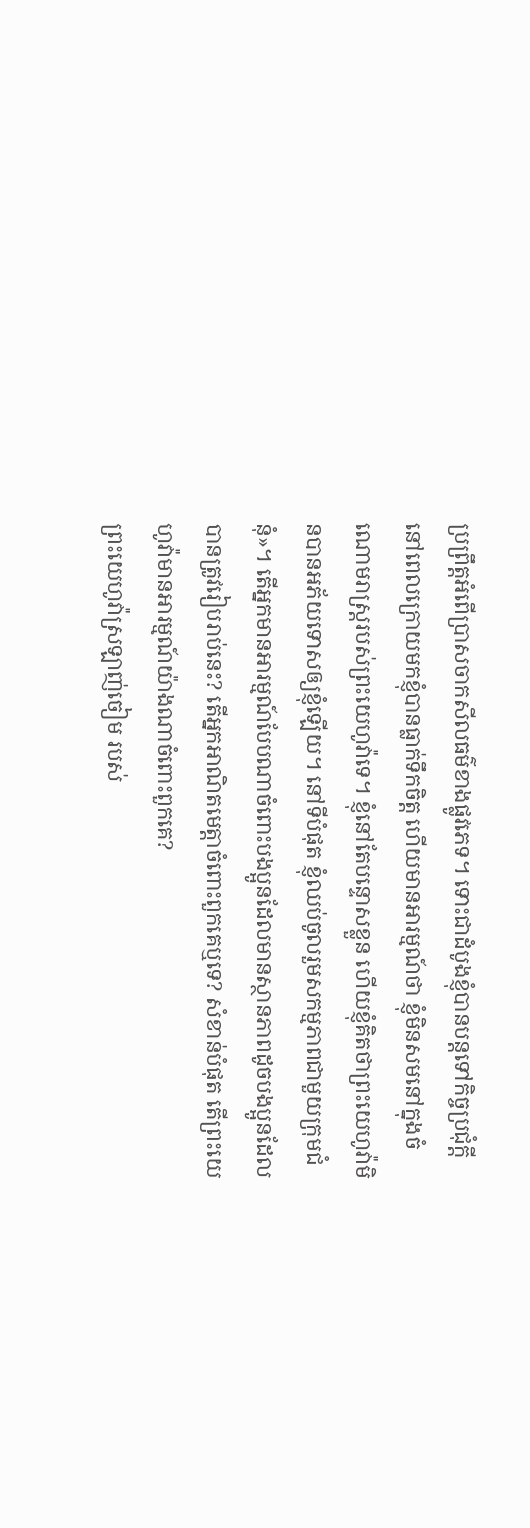ប្រព្រឹត្តអំពើប្រាសចាកសីលធម៌ខាងផ្លូវភេទ។ ទោះជាដំបូងខ្ញុំបានបន្តទៅកិច្ចប្រជុំក្ដី នៅពេលក្រោយមកខ្ញុំបានធ្លាក់ទឹកចិត្ត ហើយមានអារម្មណ៍ថា ខ្ញុំមិនសមនៅក្នុងចំណោមរាស្ត្ររបស់ព្រះយេហូវ៉ាទេ។ ខ្ញុំនៅតែបន្ទោសខ្លួន ហើយខ្ញុំគិតថាព្រះយេហូវ៉ាមិនបានអភ័យទោសឲ្យខ្ញុំឡើយ។ នៅទីបំផុត ខ្ញុំឈប់ចូលរួមសកម្មភាពជាមួយក្រុមជំនុំ»។ តើអ្នកមានអារម្មណ៍បែបណាចំពោះបងប្អូនដែលមានស្ថានភាពដូចបងប្អូនដែលបានត្រូវរៀបរាប់នេះ? តើអ្នកអាណិតមេត្តាចំពោះពួកគេឬទេ? សំខាន់បំផុត តើព្រះយេហូវ៉ាមានអារម្មណ៍យ៉ាងណាចំពោះពួកគេ?
ព្រះយេហូវ៉ាស្រឡាញ់ចៀម របស់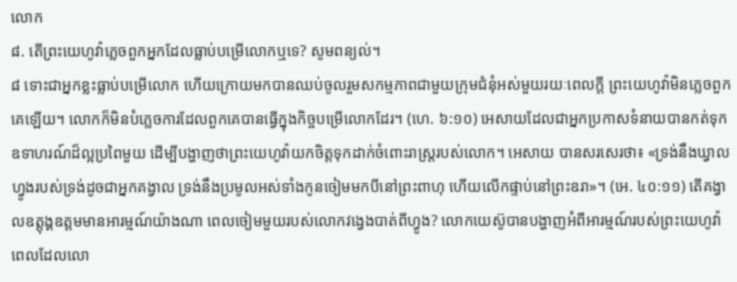លោក
៨. តើព្រះយេហូវ៉ាភ្លេចពួកអ្នកដែលធ្លាប់បម្រើលោកឬទេ? សូមពន្យល់។
៨ ទោះជាអ្នកខ្លះធ្លាប់បម្រើលោក ហើយក្រោយមកបានឈប់ចូលរួមសកម្មភាពជាមួយក្រុមជំនុំអស់មួយរយៈពេលក្ដី ព្រះយេហូវ៉ាមិនភ្លេចពួកគេឡើយ។ លោកក៏មិនបំភ្លេចការដែលពួកគេបានធ្វើក្នុងកិច្ចបម្រើលោកដែរ។ (ហេ. ៦:១០) អេសាយដែលជាអ្នកប្រកាសទំនាយបានកត់ទុកឧទាហរណ៍ដ៏ល្អប្រពៃមួយ ដើម្បីបង្ហាញថាព្រះយេហូវ៉ាយកចិត្តទុកដាក់ចំពោះរាស្ត្ររបស់លោក។ អេសាយ បានសរសេរថា៖ «ទ្រង់នឹងឃ្វាលហ្វូងរបស់ទ្រង់ដូចជាអ្នកគង្វាល ទ្រង់នឹងប្រមូលអស់ទាំងកូនចៀមមកបីនៅព្រះពាហុ ហើយលើកផ្ទាប់នៅព្រះឧរា»។ (អេ. ៤០:១១) តើគង្វាលឧត្ដុង្គឧត្ដមមានអារម្មណ៍យ៉ាងណា ពេលចៀមមួយរបស់លោកវង្វេងបាត់ពីហ្វូង? លោកយេស៊ូបានបង្ហាញអំពីអារម្មណ៍របស់ព្រះយេហូវ៉ា ពេលដែលលោ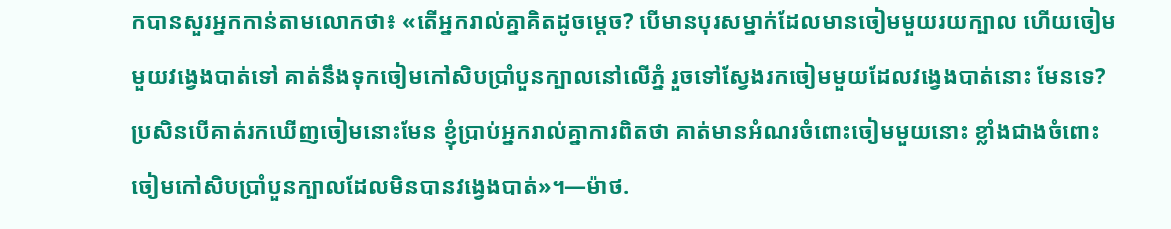កបានសួរអ្នកកាន់តាមលោកថា៖ «តើអ្នករាល់គ្នាគិតដូចម្ដេច? បើមានបុរសម្នាក់ដែលមានចៀមមួយរយក្បាល ហើយចៀមមួយវង្វេងបាត់ទៅ គាត់នឹងទុកចៀមកៅសិបប្រាំបួនក្បាលនៅលើភ្នំ រួចទៅស្វែងរកចៀមមួយដែលវង្វេងបាត់នោះ មែនទេ? ប្រសិនបើគាត់រកឃើញចៀមនោះមែន ខ្ញុំប្រាប់អ្នករាល់គ្នាការពិតថា គាត់មានអំណរចំពោះចៀមមួយនោះ ខ្លាំងជាងចំពោះចៀមកៅសិបប្រាំបួនក្បាលដែលមិនបានវង្វេងបាត់»។—ម៉ាថ.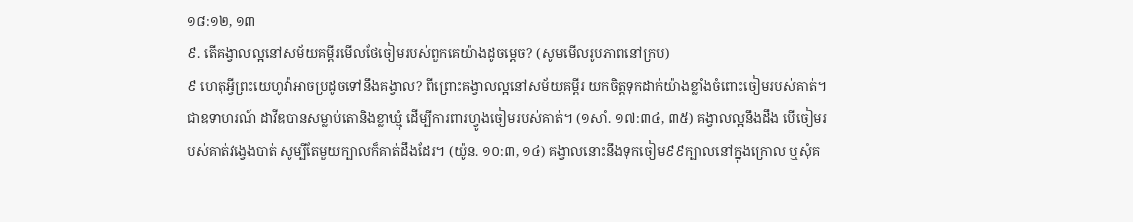១៨:១២, ១៣
៩. តើគង្វាលល្អនៅសម័យគម្ពីរមើលថែចៀមរបស់ពួកគេយ៉ាងដូចម្ដេច? (សូមមើលរូបភាពនៅក្រប)
៩ ហេតុអ្វីព្រះយេហូវ៉ាអាចប្រដូចទៅនឹងគង្វាល? ពីព្រោះគង្វាលល្អនៅសម័យគម្ពីរ យកចិត្តទុកដាក់យ៉ាងខ្លាំងចំពោះចៀមរបស់គាត់។ ជាឧទាហរណ៍ ដាវីឌបានសម្លាប់តោនិងខ្លាឃ្មុំ ដើម្បីការពារហ្វូងចៀមរបស់គាត់។ (១សាំ. ១៧:៣៤, ៣៥) គង្វាលល្អនឹងដឹង បើចៀមរបស់គាត់វង្វេងបាត់ សូម្បីតែមួយក្បាលក៏គាត់ដឹងដែរ។ (យ៉ូន. ១០:៣, ១៤) គង្វាលនោះនឹងទុកចៀម៩៩ក្បាលនៅក្នុងក្រោល ឬសុំគ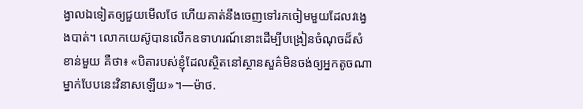ង្វាលឯទៀតឲ្យជួយមើលថែ ហើយគាត់នឹងចេញទៅរកចៀមមួយដែលវង្វេងបាត់។ លោកយេស៊ូបានលើកឧទាហរណ៍នោះដើម្បីបង្រៀនចំណុចដ៏សំខាន់មួយ គឺថា៖ «បិតារបស់ខ្ញុំដែលស្ថិតនៅស្ថានសួគ៌មិនចង់ឲ្យអ្នកតូចណាម្នាក់បែបនេះវិនាសឡើយ»។—ម៉ាថ.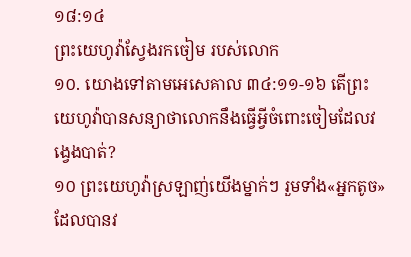១៨:១៤
ព្រះយេហូវ៉ាស្វែងរកចៀម របស់លោក
១០. យោងទៅតាមអេសេគាល ៣៤:១១-១៦ តើព្រះយេហូវ៉ាបានសន្យាថាលោកនឹងធ្វើអ្វីចំពោះចៀមដែលវង្វេងបាត់?
១០ ព្រះយេហូវ៉ាស្រឡាញ់យើងម្នាក់ៗ រួមទាំង«អ្នកតូច»ដែលបានវ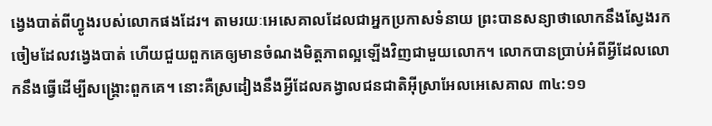ង្វេងបាត់ពីហ្វូងរបស់លោកផងដែរ។ តាមរយៈអេសេគាលដែលជាអ្នកប្រកាសទំនាយ ព្រះបានសន្យាថាលោកនឹងស្វែងរកចៀមដែលវង្វេងបាត់ ហើយជួយពួកគេឲ្យមានចំណងមិត្តភាពល្អឡើងវិញជាមួយលោក។ លោកបានប្រាប់អំពីអ្វីដែលលោកនឹងធ្វើដើម្បីសង្គ្រោះពួកគេ។ នោះគឺស្រដៀងនឹងអ្វីដែលគង្វាលជនជាតិអ៊ីស្រាអែលអេសេគាល ៣៤:១១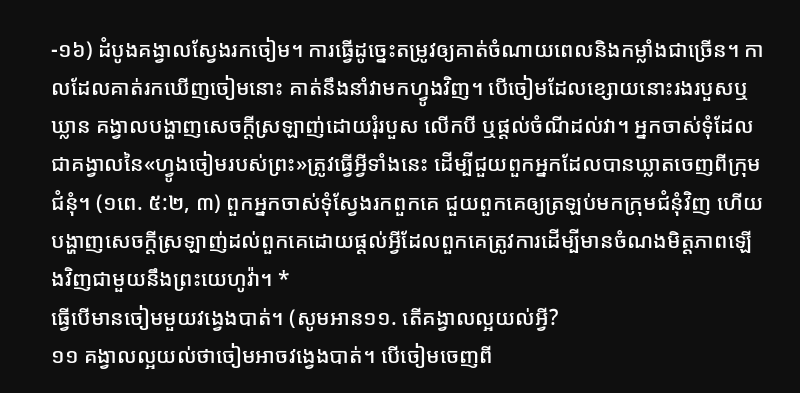-១៦) ដំបូងគង្វាលស្វែងរកចៀម។ ការធ្វើដូច្នេះតម្រូវឲ្យគាត់ចំណាយពេលនិងកម្លាំងជាច្រើន។ កាលដែលគាត់រកឃើញចៀមនោះ គាត់នឹងនាំវាមកហ្វូងវិញ។ បើចៀមដែលខ្សោយនោះរងរបួសឬឃ្លាន គង្វាលបង្ហាញសេចក្ដីស្រឡាញ់ដោយរុំរបួស លើកបី ឬផ្ដល់ចំណីដល់វា។ អ្នកចាស់ទុំដែលជាគង្វាលនៃ«ហ្វូងចៀមរបស់ព្រះ»ត្រូវធ្វើអ្វីទាំងនេះ ដើម្បីជួយពួកអ្នកដែលបានឃ្លាតចេញពីក្រុមជំនុំ។ (១ពេ. ៥:២, ៣) ពួកអ្នកចាស់ទុំស្វែងរកពួកគេ ជួយពួកគេឲ្យត្រឡប់មកក្រុមជំនុំវិញ ហើយបង្ហាញសេចក្ដីស្រឡាញ់ដល់ពួកគេដោយផ្ដល់អ្វីដែលពួកគេត្រូវការដើម្បីមានចំណងមិត្តភាពឡើងវិញជាមួយនឹងព្រះយេហូវ៉ា។ *
ធ្វើបើមានចៀមមួយវង្វេងបាត់។ (សូមអាន១១. តើគង្វាលល្អយល់អ្វី?
១១ គង្វាលល្អយល់ថាចៀមអាចវង្វេងបាត់។ បើចៀមចេញពី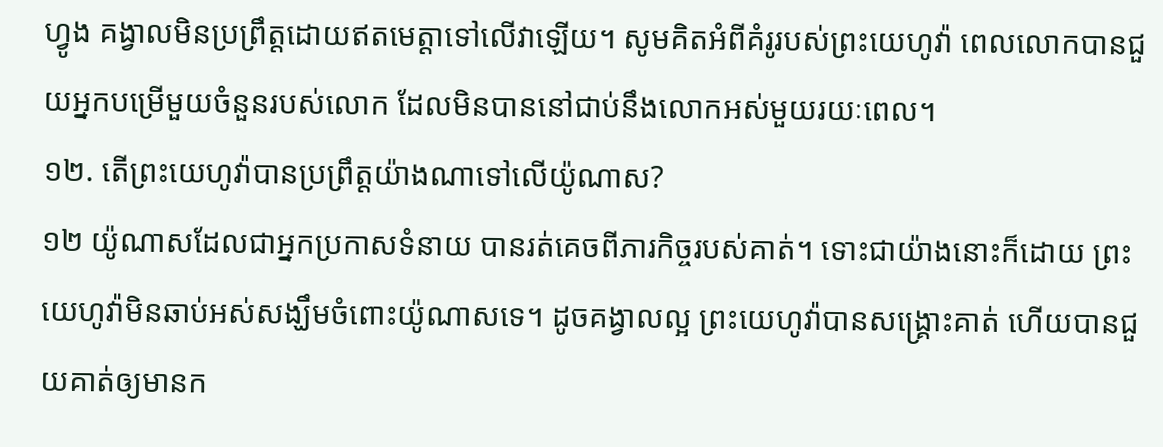ហ្វូង គង្វាលមិនប្រព្រឹត្តដោយឥតមេត្តាទៅលើវាឡើយ។ សូមគិតអំពីគំរូរបស់ព្រះយេហូវ៉ា ពេលលោកបានជួយអ្នកបម្រើមួយចំនួនរបស់លោក ដែលមិនបាននៅជាប់នឹងលោកអស់មួយរយៈពេល។
១២. តើព្រះយេហូវ៉ាបានប្រព្រឹត្តយ៉ាងណាទៅលើយ៉ូណាស?
១២ យ៉ូណាសដែលជាអ្នកប្រកាសទំនាយ បានរត់គេចពីភារកិច្ចរបស់គាត់។ ទោះជាយ៉ាងនោះក៏ដោយ ព្រះយេហូវ៉ាមិនឆាប់អស់សង្ឃឹមចំពោះយ៉ូណាសទេ។ ដូចគង្វាលល្អ ព្រះយេហូវ៉ាបានសង្គ្រោះគាត់ ហើយបានជួយគាត់ឲ្យមានក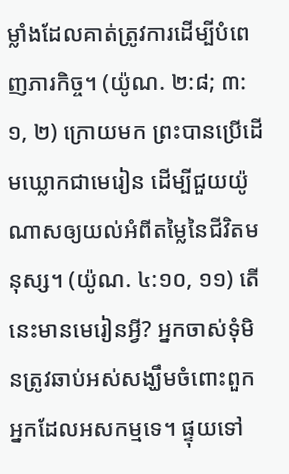ម្លាំងដែលគាត់ត្រូវការដើម្បីបំពេញភារកិច្ច។ (យ៉ូណ. ២:៨; ៣:១, ២) ក្រោយមក ព្រះបានប្រើដើមឃ្លោកជាមេរៀន ដើម្បីជួយយ៉ូណាសឲ្យយល់អំពីតម្លៃនៃជីវិតមនុស្ស។ (យ៉ូណ. ៤:១០, ១១) តើនេះមានមេរៀនអ្វី? អ្នកចាស់ទុំមិនត្រូវឆាប់អស់សង្ឃឹមចំពោះពួកអ្នកដែលអសកម្មទេ។ ផ្ទុយទៅ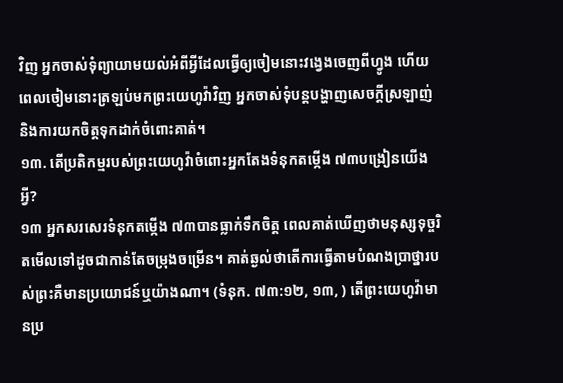វិញ អ្នកចាស់ទុំព្យាយាមយល់អំពីអ្វីដែលធ្វើឲ្យចៀមនោះវង្វេងចេញពីហ្វូង ហើយពេលចៀមនោះត្រឡប់មកព្រះយេហូវ៉ាវិញ អ្នកចាស់ទុំបន្តបង្ហាញសេចក្ដីស្រឡាញ់និងការយកចិត្តទុកដាក់ចំពោះគាត់។
១៣. តើប្រតិកម្មរបស់ព្រះយេហូវ៉ាចំពោះអ្នកតែងទំនុកតម្កើង ៧៣បង្រៀនយើងអ្វី?
១៣ អ្នកសរសេរទំនុកតម្កើង ៧៣បានធ្លាក់ទឹកចិត្ត ពេលគាត់ឃើញថាមនុស្សទុច្ចរិតមើលទៅដូចជាកាន់តែចម្រុងចម្រើន។ គាត់ឆ្ងល់ថាតើការធ្វើតាមបំណងប្រាថ្នារបស់ព្រះគឺមានប្រយោជន៍ឬយ៉ាងណា។ (ទំនុក. ៧៣:១២, ១៣, ) តើព្រះយេហូវ៉ាមានប្រ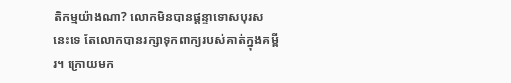តិកម្មយ៉ាងណា? លោកមិនបានផ្ដន្ទាទោសបុរសនេះទេ តែលោកបានរក្សាទុកពាក្យរបស់គាត់ក្នុងគម្ពីរ។ ក្រោយមក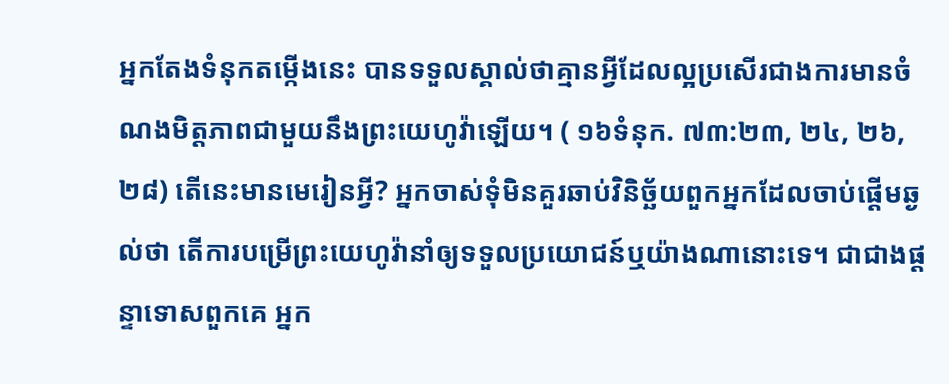អ្នកតែងទំនុកតម្កើងនេះ បានទទួលស្គាល់ថាគ្មានអ្វីដែលល្អប្រសើរជាងការមានចំណងមិត្តភាពជាមួយនឹងព្រះយេហូវ៉ាឡើយ។ ( ១៦ទំនុក. ៧៣:២៣, ២៤, ២៦, ២៨) តើនេះមានមេរៀនអ្វី? អ្នកចាស់ទុំមិនគួរឆាប់វិនិច្ឆ័យពួកអ្នកដែលចាប់ផ្ដើមឆ្ងល់ថា តើការបម្រើព្រះយេហូវ៉ានាំឲ្យទទួលប្រយោជន៍ឬយ៉ាងណានោះទេ។ ជាជាងផ្ដន្ទាទោសពួកគេ អ្នក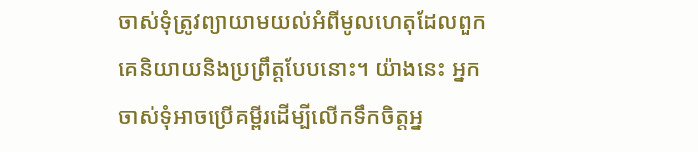ចាស់ទុំត្រូវព្យាយាមយល់អំពីមូលហេតុដែលពួកគេនិយាយនិងប្រព្រឹត្តបែបនោះ។ យ៉ាងនេះ អ្នកចាស់ទុំអាចប្រើគម្ពីរដើម្បីលើកទឹកចិត្តអ្ន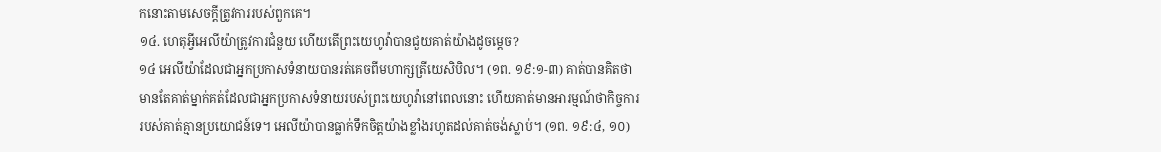កនោះតាមសេចក្ដីត្រូវការរបស់ពួកគេ។
១៤. ហេតុអ្វីអេលីយ៉ាត្រូវការជំនួយ ហើយតើព្រះយេហូវ៉ាបានជួយគាត់យ៉ាងដូចម្ដេច?
១៤ អេលីយ៉ាដែលជាអ្នកប្រកាសទំនាយបានរត់គេចពីមហាក្សត្រីយេសិបិល។ (១ព. ១៩:១-៣) គាត់បានគិតថា មានតែគាត់ម្នាក់គត់ដែលជាអ្នកប្រកាសទំនាយរបស់ព្រះយេហូវ៉ានៅពេលនោះ ហើយគាត់មានអារម្មណ៍ថាកិច្ចការរបស់គាត់គ្មានប្រយោជន៍ទេ។ អេលីយ៉ាបានធ្លាក់ទឹកចិត្តយ៉ាងខ្លាំងរហូតដល់គាត់ចង់ស្លាប់។ (១ព. ១៩:៤, ១០)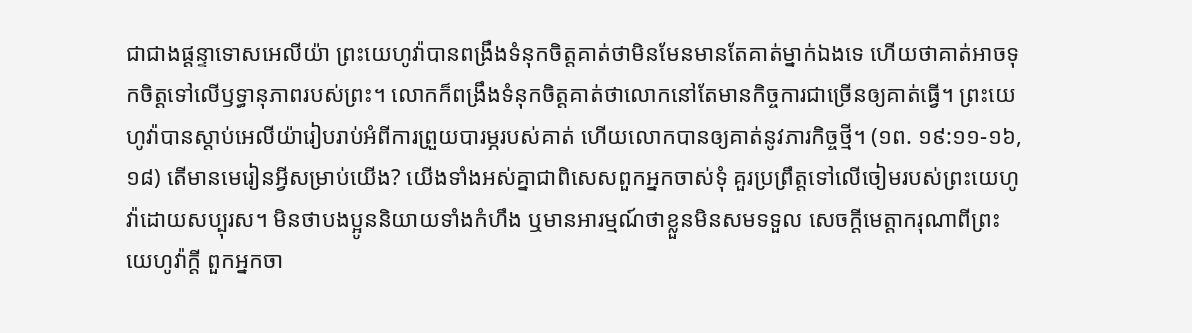ជាជាងផ្ដន្ទាទោសអេលីយ៉ា ព្រះយេហូវ៉ាបានពង្រឹងទំនុកចិត្តគាត់ថាមិនមែនមានតែគាត់ម្នាក់ឯងទេ ហើយថាគាត់អាចទុកចិត្តទៅលើឫទ្ធានុភាពរបស់ព្រះ។ លោកក៏ពង្រឹងទំនុកចិត្តគាត់ថាលោកនៅតែមានកិច្ចការជាច្រើនឲ្យគាត់ធ្វើ។ ព្រះយេហូវ៉ាបានស្ដាប់អេលីយ៉ារៀបរាប់អំពីការព្រួយបារម្ភរបស់គាត់ ហើយលោកបានឲ្យគាត់នូវភារកិច្ចថ្មី។ (១ព. ១៩:១១-១៦, ១៨) តើមានមេរៀនអ្វីសម្រាប់យើង? យើងទាំងអស់គ្នាជាពិសេសពួកអ្នកចាស់ទុំ គួរប្រព្រឹត្តទៅលើចៀមរបស់ព្រះយេហូវ៉ាដោយសប្បុរស។ មិនថាបងប្អូននិយាយទាំងកំហឹង ឬមានអារម្មណ៍ថាខ្លួនមិនសមទទួល សេចក្ដីមេត្តាករុណាពីព្រះយេហូវ៉ាក្ដី ពួកអ្នកចា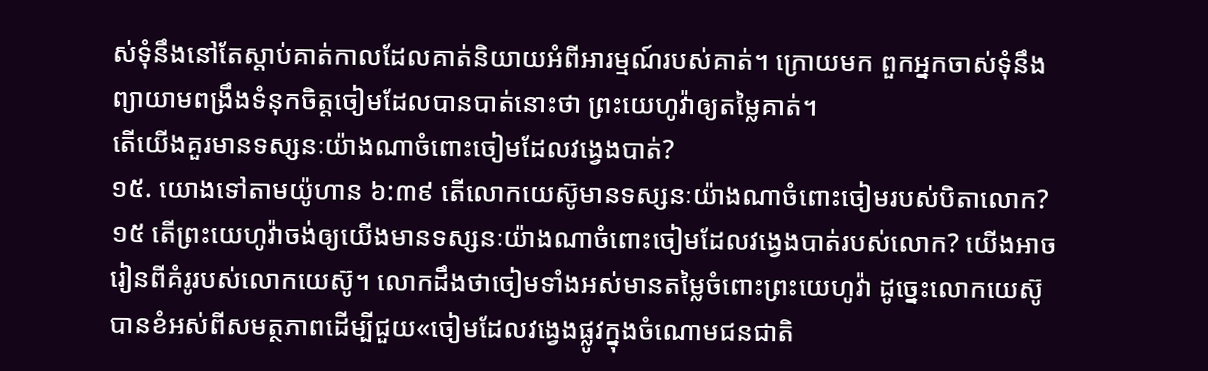ស់ទុំនឹងនៅតែស្ដាប់គាត់កាលដែលគាត់និយាយអំពីអារម្មណ៍របស់គាត់។ ក្រោយមក ពួកអ្នកចាស់ទុំនឹងព្យាយាមពង្រឹងទំនុកចិត្តចៀមដែលបានបាត់នោះថា ព្រះយេហូវ៉ាឲ្យតម្លៃគាត់។
តើយើងគួរមានទស្សនៈយ៉ាងណាចំពោះចៀមដែលវង្វេងបាត់?
១៥. យោងទៅតាមយ៉ូហាន ៦:៣៩ តើលោកយេស៊ូមានទស្សនៈយ៉ាងណាចំពោះចៀមរបស់បិតាលោក?
១៥ តើព្រះយេហូវ៉ាចង់ឲ្យយើងមានទស្សនៈយ៉ាងណាចំពោះចៀមដែលវង្វេងបាត់របស់លោក? យើងអាចរៀនពីគំរូរបស់លោកយេស៊ូ។ លោកដឹងថាចៀមទាំងអស់មានតម្លៃចំពោះព្រះយេហូវ៉ា ដូច្នេះលោកយេស៊ូបានខំអស់ពីសមត្ថភាពដើម្បីជួយ«ចៀមដែលវង្វេងផ្លូវក្នុងចំណោមជនជាតិ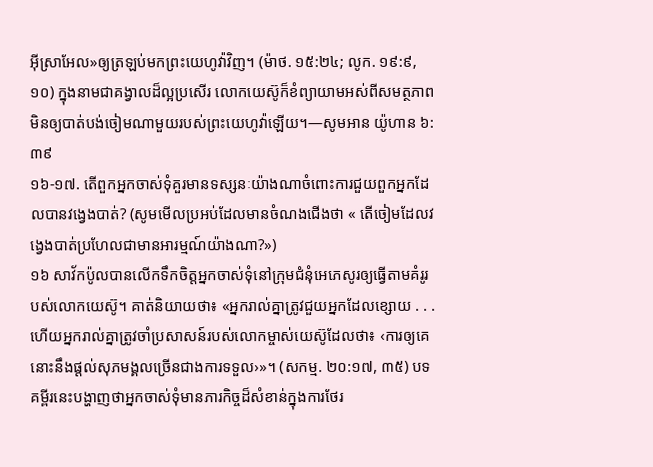អ៊ីស្រាអែល»ឲ្យត្រឡប់មកព្រះយេហូវ៉ាវិញ។ (ម៉ាថ. ១៥:២៤; លូក. ១៩:៩, ១០) ក្នុងនាមជាគង្វាលដ៏ល្អប្រសើរ លោកយេស៊ូក៏ខំព្យាយាមអស់ពីសមត្ថភាពមិនឲ្យបាត់បង់ចៀមណាមួយរបស់ព្រះយេហូវ៉ាឡើយ។—សូមអាន យ៉ូហាន ៦:៣៩
១៦-១៧. តើពួកអ្នកចាស់ទុំគួរមានទស្សនៈយ៉ាងណាចំពោះការជួយពួកអ្នកដែលបានវង្វេងបាត់? (សូមមើលប្រអប់ដែលមានចំណងជើងថា « តើចៀមដែលវង្វេងបាត់ប្រហែលជាមានអារម្មណ៍យ៉ាងណា?»)
១៦ សាវ័កប៉ូលបានលើកទឹកចិត្តអ្នកចាស់ទុំនៅក្រុមជំនុំអេភេសូរឲ្យធ្វើតាមគំរូរបស់លោកយេស៊ូ។ គាត់និយាយថា៖ «អ្នករាល់គ្នាត្រូវជួយអ្នកដែលខ្សោយ . . . ហើយអ្នករាល់គ្នាត្រូវចាំប្រសាសន៍របស់លោកម្ចាស់យេស៊ូដែលថា៖ ‹ការឲ្យគេ នោះនឹងផ្ដល់សុភមង្គលច្រើនជាងការទទួល›»។ (សកម្ម. ២០:១៧, ៣៥) បទគម្ពីរនេះបង្ហាញថាអ្នកចាស់ទុំមានភារកិច្ចដ៏សំខាន់ក្នុងការថែរ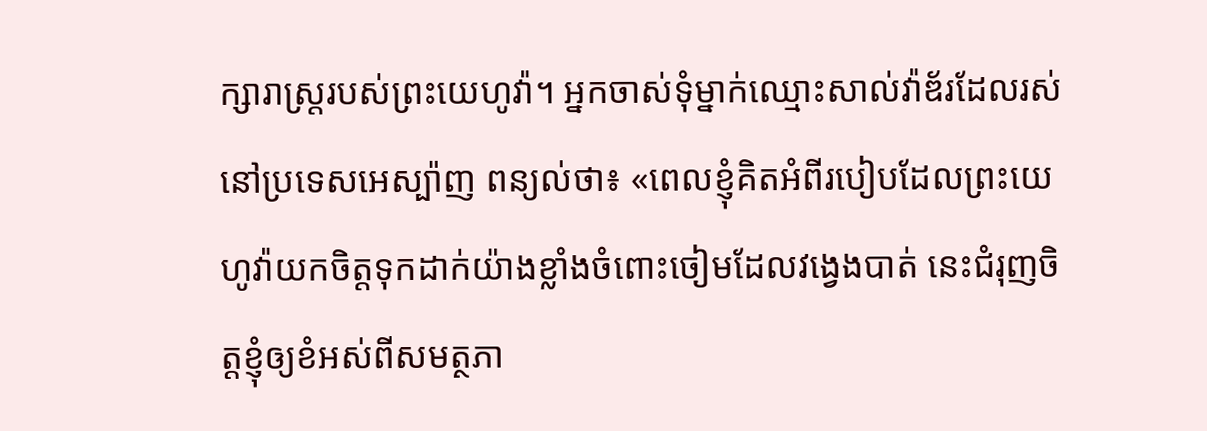ក្សារាស្ត្ររបស់ព្រះយេហូវ៉ា។ អ្នកចាស់ទុំម្នាក់ឈ្មោះសាល់វ៉ាឌ័រដែលរស់នៅប្រទេសអេស្ប៉ាញ ពន្យល់ថា៖ «ពេលខ្ញុំគិតអំពីរបៀបដែលព្រះយេហូវ៉ាយកចិត្តទុកដាក់យ៉ាងខ្លាំងចំពោះចៀមដែលវង្វេងបាត់ នេះជំរុញចិត្តខ្ញុំឲ្យខំអស់ពីសមត្ថភា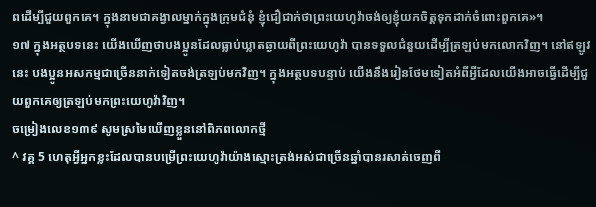ពដើម្បីជួយពួកគេ។ ក្នុងនាមជាគង្វាលម្នាក់ក្នុងក្រុមជំនុំ ខ្ញុំជឿជាក់ថាព្រះយេហូវ៉ាចង់ឲ្យខ្ញុំយកចិត្តទុកដាក់ចំពោះពួកគេ»។
១៧ ក្នុងអត្ថបទនេះ យើងឃើញថាបងប្អូនដែលធ្លាប់ឃ្លាតឆ្ងាយពីព្រះយេហូវ៉ា បានទទួលជំនួយដើម្បីត្រឡប់មកលោកវិញ។ នៅឥឡូវនេះ បងប្អូនអសកម្មជាច្រើននាក់ទៀតចង់ត្រឡប់មកវិញ។ ក្នុងអត្ថបទបន្ទាប់ យើងនឹងរៀនថែមទៀតអំពីអ្វីដែលយើងអាចធ្វើដើម្បីជួយពួកគេឲ្យត្រឡប់មកព្រះយេហូវ៉ាវិញ។
ចម្រៀងលេខ១៣៩ សូមស្រមៃឃើញខ្លួននៅពិភពលោកថ្មី
^ វគ្គ 5 ហេតុអ្វីអ្នកខ្លះដែលបានបម្រើព្រះយេហូវ៉ាយ៉ាងស្មោះត្រង់អស់ជាច្រើនឆ្នាំបានរសាត់ចេញពី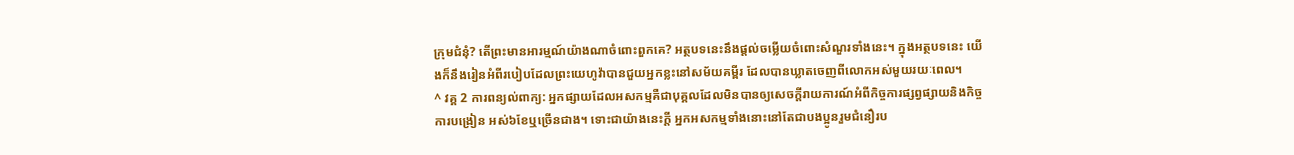ក្រុមជំនុំ? តើព្រះមានអារម្មណ៍យ៉ាងណាចំពោះពួកគេ? អត្ថបទនេះនឹងផ្ដល់ចម្លើយចំពោះសំណួរទាំងនេះ។ ក្នុងអត្ថបទនេះ យើងក៏នឹងរៀនអំពីរបៀបដែលព្រះយេហូវ៉ាបានជួយអ្នកខ្លះនៅសម័យគម្ពីរ ដែលបានឃ្លាតចេញពីលោកអស់មួយរយៈពេល។
^ វគ្គ 2 ការពន្យល់ពាក្យ: អ្នកផ្សាយដែលអសកម្មគឺជាបុគ្គលដែលមិនបានឲ្យសេចក្ដីរាយការណ៍អំពីកិច្ចការផ្សព្វផ្សាយនិងកិច្ចការបង្រៀន អស់៦ខែឬច្រើនជាង។ ទោះជាយ៉ាងនេះក្ដី អ្នកអសកម្មទាំងនោះនៅតែជាបងប្អូនរួមជំនឿរប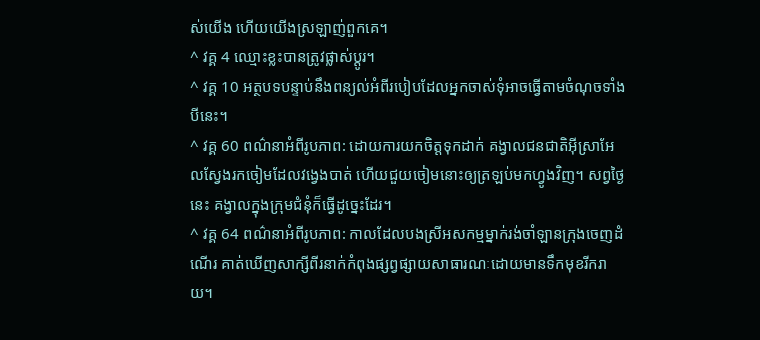ស់យើង ហើយយើងស្រឡាញ់ពួកគេ។
^ វគ្គ 4 ឈ្មោះខ្លះបានត្រូវផ្លាស់ប្ដូរ។
^ វគ្គ 10 អត្ថបទបន្ទាប់នឹងពន្យល់អំពីរបៀបដែលអ្នកចាស់ទុំអាចធ្វើតាមចំណុចទាំងបីនេះ។
^ វគ្គ 60 ពណ៌នាអំពីរូបភាព: ដោយការយកចិត្តទុកដាក់ គង្វាលជនជាតិអ៊ីស្រាអែលស្វែងរកចៀមដែលវង្វេងបាត់ ហើយជួយចៀមនោះឲ្យត្រឡប់មកហ្វូងវិញ។ សព្វថ្ងៃនេះ គង្វាលក្នុងក្រុមជំនុំក៏ធ្វើដូច្នេះដែរ។
^ វគ្គ 64 ពណ៌នាអំពីរូបភាព: កាលដែលបងស្រីអសកម្មម្នាក់រង់ចាំឡានក្រុងចេញដំណើរ គាត់ឃើញសាក្សីពីរនាក់កំពុងផ្សព្វផ្សាយសាធារណៈដោយមានទឹកមុខរីករាយ។